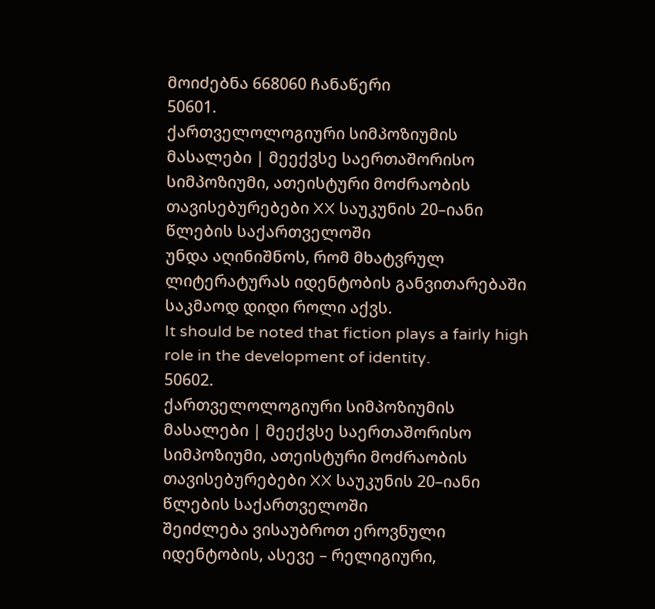მოიძებნა 668060 ჩანაწერი
50601.
ქართველოლოგიური სიმპოზიუმის მასალები | მეექვსე საერთაშორისო სიმპოზიუმი, ათეისტური მოძრაობის თავისებურებები XX საუკუნის 20–იანი წლების საქართველოში
უნდა აღინიშნოს, რომ მხატვრულ ლიტერატურას იდენტობის განვითარებაში საკმაოდ დიდი როლი აქვს.
It should be noted that fiction plays a fairly high role in the development of identity.
50602.
ქართველოლოგიური სიმპოზიუმის მასალები | მეექვსე საერთაშორისო სიმპოზიუმი, ათეისტური მოძრაობის თავისებურებები XX საუკუნის 20–იანი წლების საქართველოში
შეიძლება ვისაუბროთ ეროვნული იდენტობის, ასევე – რელიგიური,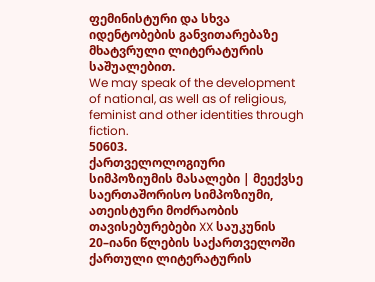ფემინისტური და სხვა იდენტობების განვითარებაზე მხატვრული ლიტერატურის საშუალებით.
We may speak of the development of national, as well as of religious, feminist and other identities through fiction.
50603.
ქართველოლოგიური სიმპოზიუმის მასალები | მეექვსე საერთაშორისო სიმპოზიუმი, ათეისტური მოძრაობის თავისებურებები XX საუკუნის 20–იანი წლების საქართველოში
ქართული ლიტერატურის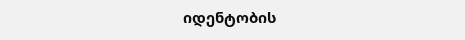იდენტობის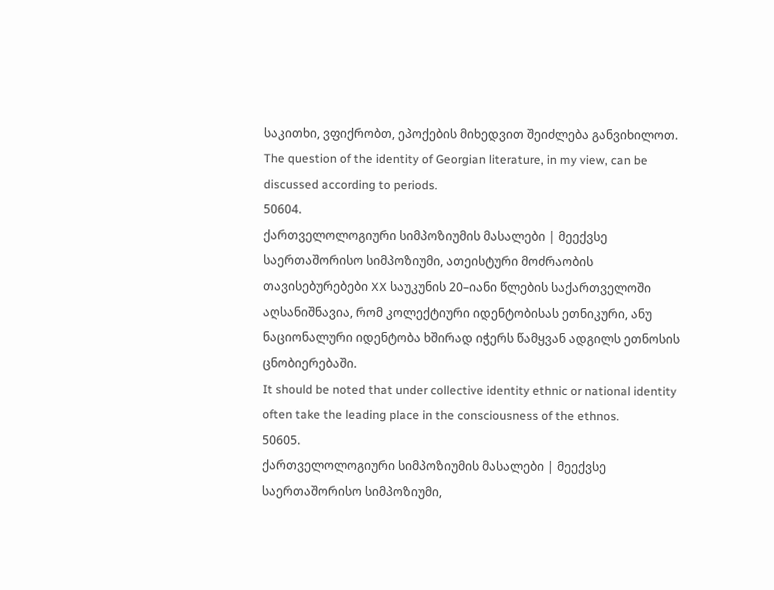საკითხი, ვფიქრობთ, ეპოქების მიხედვით შეიძლება განვიხილოთ.
The question of the identity of Georgian literature, in my view, can be discussed according to periods.
50604.
ქართველოლოგიური სიმპოზიუმის მასალები | მეექვსე საერთაშორისო სიმპოზიუმი, ათეისტური მოძრაობის თავისებურებები XX საუკუნის 20–იანი წლების საქართველოში
აღსანიშნავია, რომ კოლექტიური იდენტობისას ეთნიკური, ანუ ნაციონალური იდენტობა ხშირად იჭერს წამყვან ადგილს ეთნოსის ცნობიერებაში.
It should be noted that under collective identity ethnic or national identity often take the leading place in the consciousness of the ethnos.
50605.
ქართველოლოგიური სიმპოზიუმის მასალები | მეექვსე საერთაშორისო სიმპოზიუმი,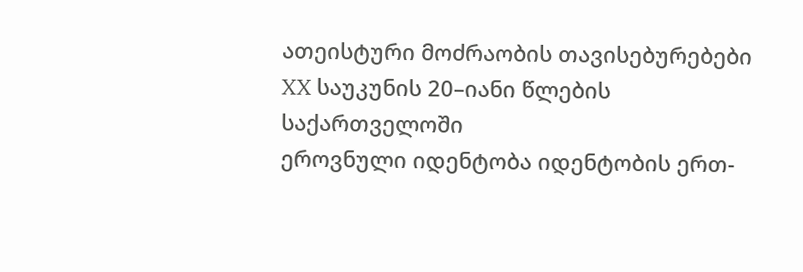ათეისტური მოძრაობის თავისებურებები XX საუკუნის 20–იანი წლების საქართველოში
ეროვნული იდენტობა იდენტობის ერთ-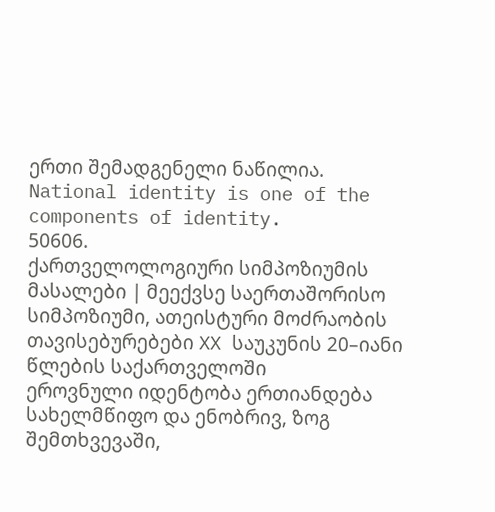ერთი შემადგენელი ნაწილია.
National identity is one of the components of identity.
50606.
ქართველოლოგიური სიმპოზიუმის მასალები | მეექვსე საერთაშორისო სიმპოზიუმი, ათეისტური მოძრაობის თავისებურებები XX საუკუნის 20–იანი წლების საქართველოში
ეროვნული იდენტობა ერთიანდება სახელმწიფო და ენობრივ, ზოგ შემთხვევაში,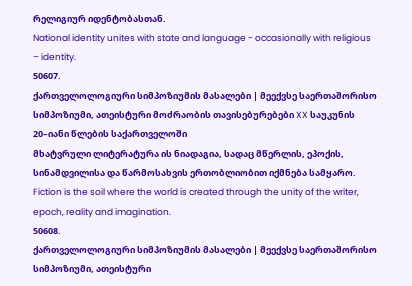რელიგიურ იდენტობასთან.
National identity unites with state and language - occasionally with religious – identity.
50607.
ქართველოლოგიური სიმპოზიუმის მასალები | მეექვსე საერთაშორისო სიმპოზიუმი, ათეისტური მოძრაობის თავისებურებები XX საუკუნის 20–იანი წლების საქართველოში
მხატვრული ლიტერატურა ის ნიადაგია, სადაც მწერლის, ეპოქის, სინამდვილისა და წარმოსახვის ერთობლიობით იქმნება სამყარო.
Fiction is the soil where the world is created through the unity of the writer, epoch, reality and imagination.
50608.
ქართველოლოგიური სიმპოზიუმის მასალები | მეექვსე საერთაშორისო სიმპოზიუმი, ათეისტური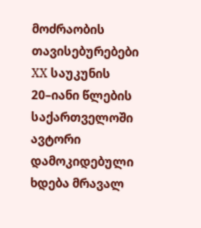მოძრაობის თავისებურებები XX საუკუნის 20–იანი წლების საქართველოში
ავტორი დამოკიდებული ხდება მრავალ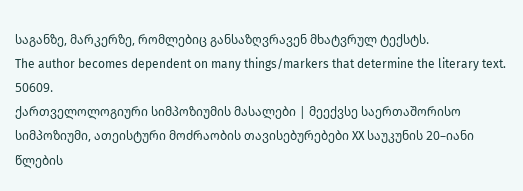საგანზე, მარკერზე, რომლებიც განსაზღვრავენ მხატვრულ ტექსტს.
The author becomes dependent on many things/markers that determine the literary text.
50609.
ქართველოლოგიური სიმპოზიუმის მასალები | მეექვსე საერთაშორისო სიმპოზიუმი, ათეისტური მოძრაობის თავისებურებები XX საუკუნის 20–იანი წლების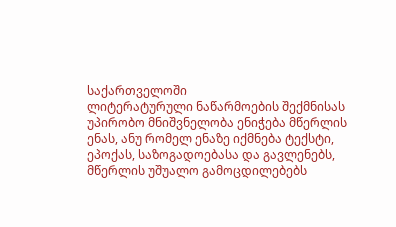საქართველოში
ლიტერატურული ნაწარმოების შექმნისას უპირობო მნიშვნელობა ენიჭება მწერლის ენას, ანუ რომელ ენაზე იქმნება ტექსტი, ეპოქას, საზოგადოებასა და გავლენებს, მწერლის უშუალო გამოცდილებებს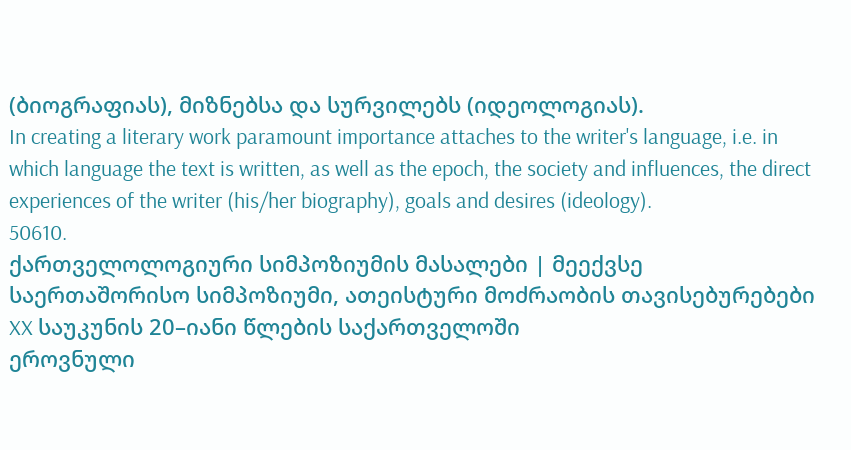(ბიოგრაფიას), მიზნებსა და სურვილებს (იდეოლოგიას).
In creating a literary work paramount importance attaches to the writer's language, i.e. in which language the text is written, as well as the epoch, the society and influences, the direct experiences of the writer (his/her biography), goals and desires (ideology).
50610.
ქართველოლოგიური სიმპოზიუმის მასალები | მეექვსე საერთაშორისო სიმპოზიუმი, ათეისტური მოძრაობის თავისებურებები XX საუკუნის 20–იანი წლების საქართველოში
ეროვნული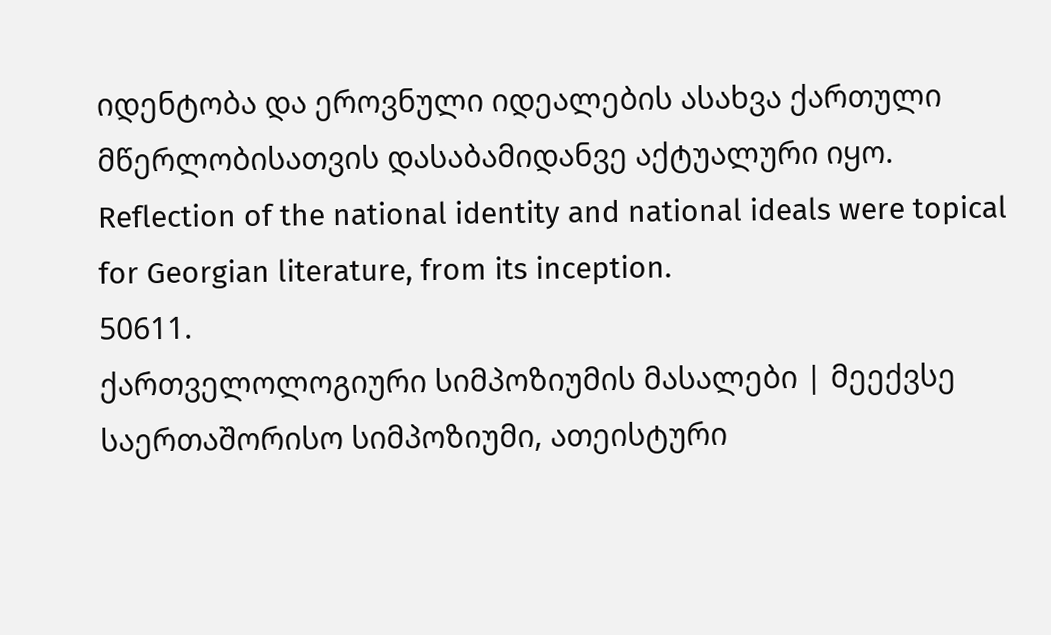იდენტობა და ეროვნული იდეალების ასახვა ქართული მწერლობისათვის დასაბამიდანვე აქტუალური იყო.
Reflection of the national identity and national ideals were topical for Georgian literature, from its inception.
50611.
ქართველოლოგიური სიმპოზიუმის მასალები | მეექვსე საერთაშორისო სიმპოზიუმი, ათეისტური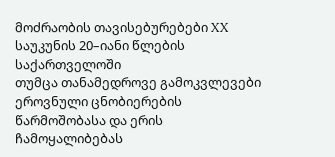მოძრაობის თავისებურებები XX საუკუნის 20–იანი წლების საქართველოში
თუმცა თანამედროვე გამოკვლევები ეროვნული ცნობიერების წარმოშობასა და ერის ჩამოყალიბებას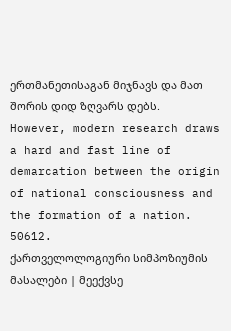ერთმანეთისაგან მიჯნავს და მათ შორის დიდ ზღვარს დებს.
However, modern research draws a hard and fast line of demarcation between the origin of national consciousness and the formation of a nation.
50612.
ქართველოლოგიური სიმპოზიუმის მასალები | მეექვსე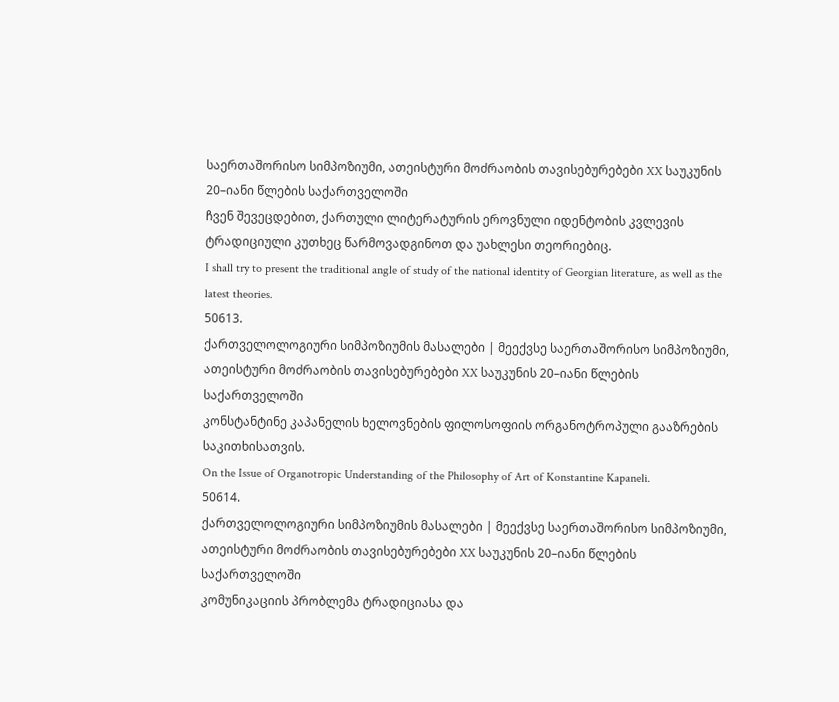საერთაშორისო სიმპოზიუმი, ათეისტური მოძრაობის თავისებურებები XX საუკუნის 20–იანი წლების საქართველოში
ჩვენ შევეცდებით, ქართული ლიტერატურის ეროვნული იდენტობის კვლევის ტრადიციული კუთხეც წარმოვადგინოთ და უახლესი თეორიებიც.
I shall try to present the traditional angle of study of the national identity of Georgian literature, as well as the latest theories.
50613.
ქართველოლოგიური სიმპოზიუმის მასალები | მეექვსე საერთაშორისო სიმპოზიუმი, ათეისტური მოძრაობის თავისებურებები XX საუკუნის 20–იანი წლების საქართველოში
კონსტანტინე კაპანელის ხელოვნების ფილოსოფიის ორგანოტროპული გააზრების საკითხისათვის.
On the Issue of Organotropic Understanding of the Philosophy of Art of Konstantine Kapaneli.
50614.
ქართველოლოგიური სიმპოზიუმის მასალები | მეექვსე საერთაშორისო სიმპოზიუმი, ათეისტური მოძრაობის თავისებურებები XX საუკუნის 20–იანი წლების საქართველოში
კომუნიკაციის პრობლემა ტრადიციასა და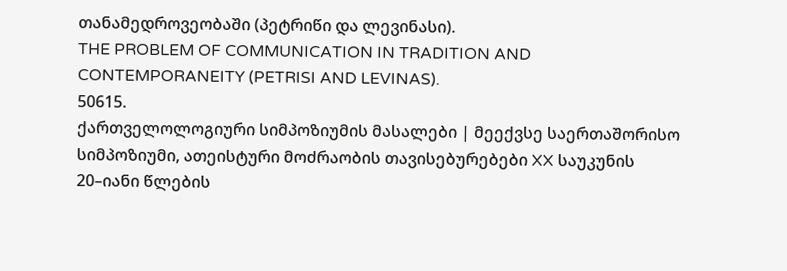თანამედროვეობაში (პეტრიწი და ლევინასი).
THE PROBLEM OF COMMUNICATION IN TRADITION AND CONTEMPORANEITY (PETRISI AND LEVINAS).
50615.
ქართველოლოგიური სიმპოზიუმის მასალები | მეექვსე საერთაშორისო სიმპოზიუმი, ათეისტური მოძრაობის თავისებურებები XX საუკუნის 20–იანი წლების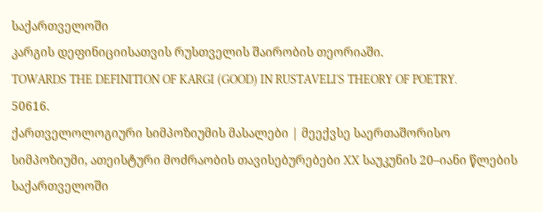საქართველოში
კარგის დეფინიციისათვის რუსთველის შაირობის თეორიაში.
TOWARDS THE DEFINITION OF KARGI (GOOD) IN RUSTAVELI'S THEORY OF POETRY.
50616.
ქართველოლოგიური სიმპოზიუმის მასალები | მეექვსე საერთაშორისო სიმპოზიუმი, ათეისტური მოძრაობის თავისებურებები XX საუკუნის 20–იანი წლების საქართველოში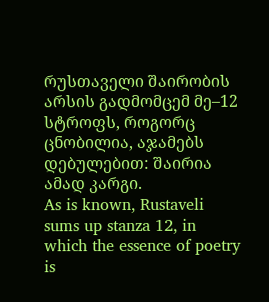რუსთაველი შაირობის არსის გადმომცემ მე–12 სტროფს, როგორც ცნობილია, აჯამებს დებულებით: შაირია ამად კარგი.
As is known, Rustaveli sums up stanza 12, in which the essence of poetry is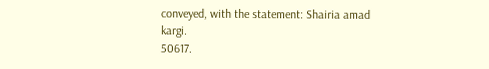conveyed, with the statement: Shairia amad kargi.
50617.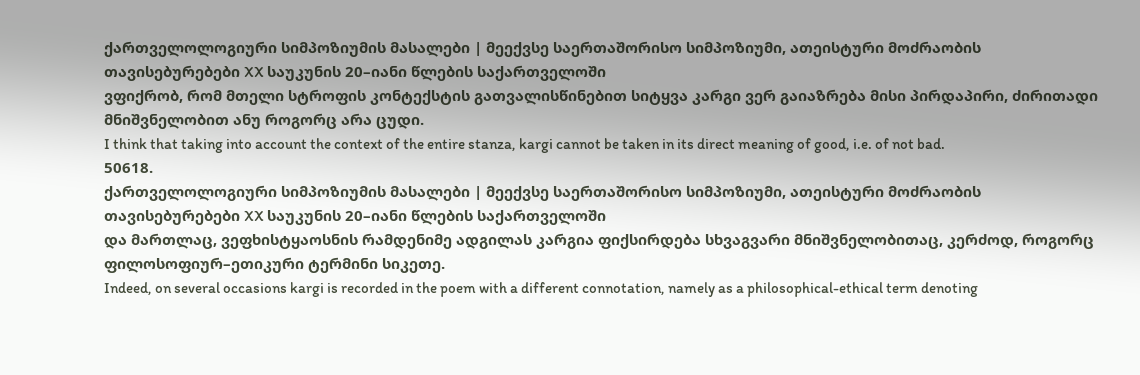ქართველოლოგიური სიმპოზიუმის მასალები | მეექვსე საერთაშორისო სიმპოზიუმი, ათეისტური მოძრაობის თავისებურებები XX საუკუნის 20–იანი წლების საქართველოში
ვფიქრობ, რომ მთელი სტროფის კონტექსტის გათვალისწინებით სიტყვა კარგი ვერ გაიაზრება მისი პირდაპირი, ძირითადი მნიშვნელობით ანუ როგორც არა ცუდი.
I think that taking into account the context of the entire stanza, kargi cannot be taken in its direct meaning of good, i.e. of not bad.
50618.
ქართველოლოგიური სიმპოზიუმის მასალები | მეექვსე საერთაშორისო სიმპოზიუმი, ათეისტური მოძრაობის თავისებურებები XX საუკუნის 20–იანი წლების საქართველოში
და მართლაც, ვეფხისტყაოსნის რამდენიმე ადგილას კარგია ფიქსირდება სხვაგვარი მნიშვნელობითაც, კერძოდ, როგორც ფილოსოფიურ–ეთიკური ტერმინი სიკეთე.
Indeed, on several occasions kargi is recorded in the poem with a different connotation, namely as a philosophical-ethical term denoting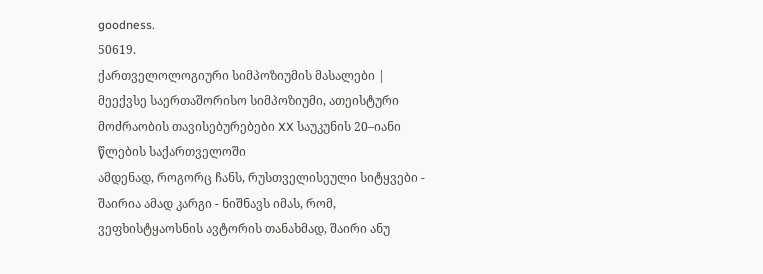goodness.
50619.
ქართველოლოგიური სიმპოზიუმის მასალები | მეექვსე საერთაშორისო სიმპოზიუმი, ათეისტური მოძრაობის თავისებურებები XX საუკუნის 20–იანი წლების საქართველოში
ამდენად, როგორც ჩანს, რუსთველისეული სიტყვები - შაირია ამად კარგი - ნიშნავს იმას, რომ, ვეფხისტყაოსნის ავტორის თანახმად, შაირი ანუ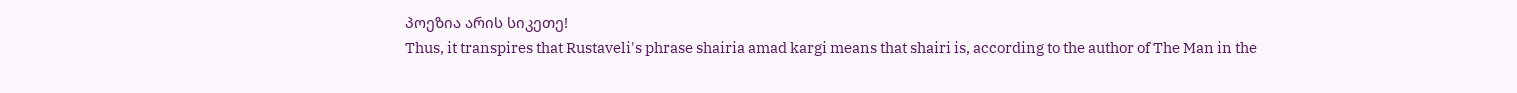პოეზია არის სიკეთე!
Thus, it transpires that Rustaveli's phrase shairia amad kargi means that shairi is, according to the author of The Man in the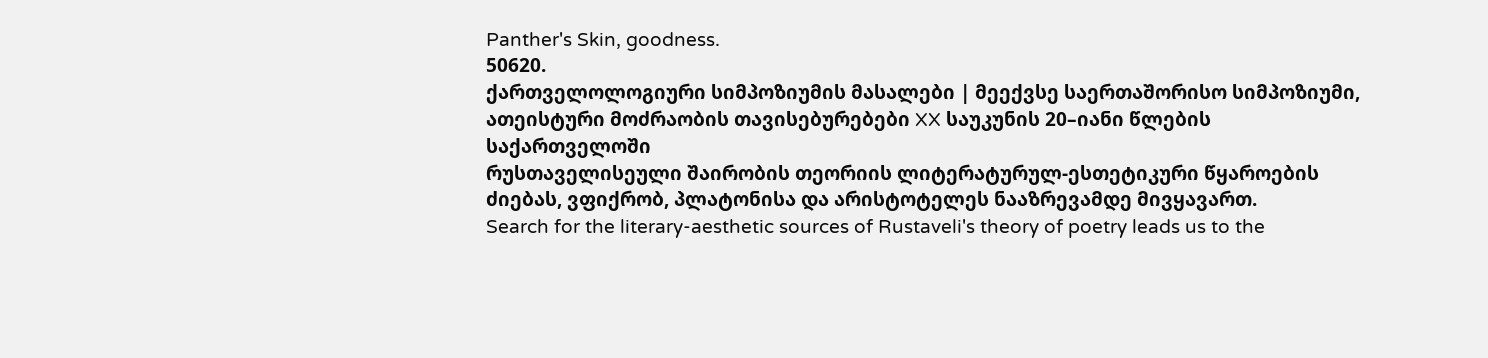Panther's Skin, goodness.
50620.
ქართველოლოგიური სიმპოზიუმის მასალები | მეექვსე საერთაშორისო სიმპოზიუმი, ათეისტური მოძრაობის თავისებურებები XX საუკუნის 20–იანი წლების საქართველოში
რუსთაველისეული შაირობის თეორიის ლიტერატურულ-ესთეტიკური წყაროების ძიებას, ვფიქრობ, პლატონისა და არისტოტელეს ნააზრევამდე მივყავართ.
Search for the literary-aesthetic sources of Rustaveli's theory of poetry leads us to the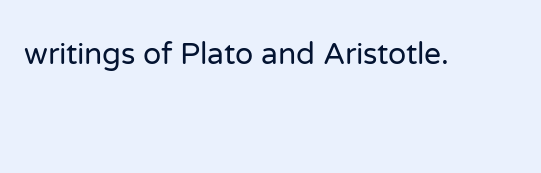writings of Plato and Aristotle.